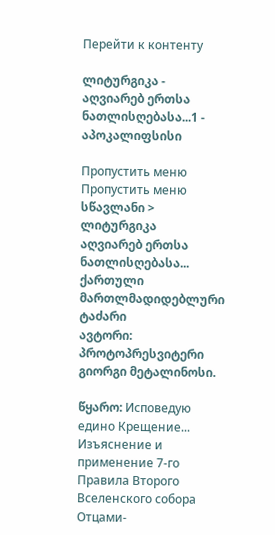Перейти к контенту

ლიტურგიკა - აღვიარებ ერთსა ნათლისღებასა...1 - აპოკალიფსისი

Пропустить меню
Пропустить меню
სწავლანი > ლიტურგიკა
აღვიარებ ერთსა ნათლისღებასა...
ქართული მართლმადიდებლური ტაძარი
ავტორი: პროტოპრესვიტერი გიორგი მეტალინოსი.

წყარო: Исповедую едино Крещение... Изъяснение и применение 7-го Правила Второго Вселенского собора Отцами-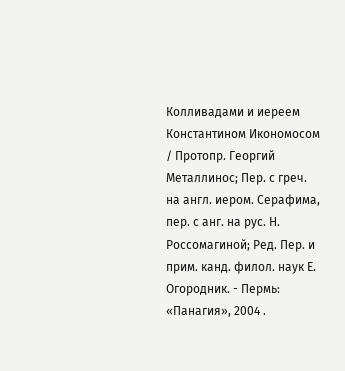Колливадами и иереем Константином Икономосом / Протопр. Георгий Металлинос; Пер. с греч. на англ. иером. Серафима, пер. с анг. на рус. Н. Россомагиной; Ред. Пер. и прим. канд. филол. наук Е. Огородник. - Пермь: «Панагия», 2004 .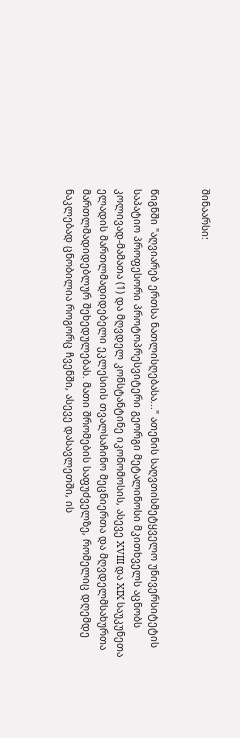შინაარსი:


წიგნში "აღვიარებ ერთსა ნათლისღებასა..." ათენის საღვთისმეტყველო უნივერსიტეტის საპატიო პროფესორი პროტოპრესვიტერი გეორგი მეტალინოსი მკითხველს აცნობს კოლივად-მამათა (1) და მღვდელ კონსტანტინე იკონომოსის, ასევე XVIII და XIX საუკუნეთა ელადის მართლმადიდებელი ეკლესიის თვალსაჩინო მეცნიერთა და მღვდელმსახურთა მართლმადიდებლურ შეხედულებას. მათი შრომების საფუძველზე, რომელიც დღემდე ნაკლებად ცნობილია როგორც ჩვენში, ასევე დასავლეთში, ის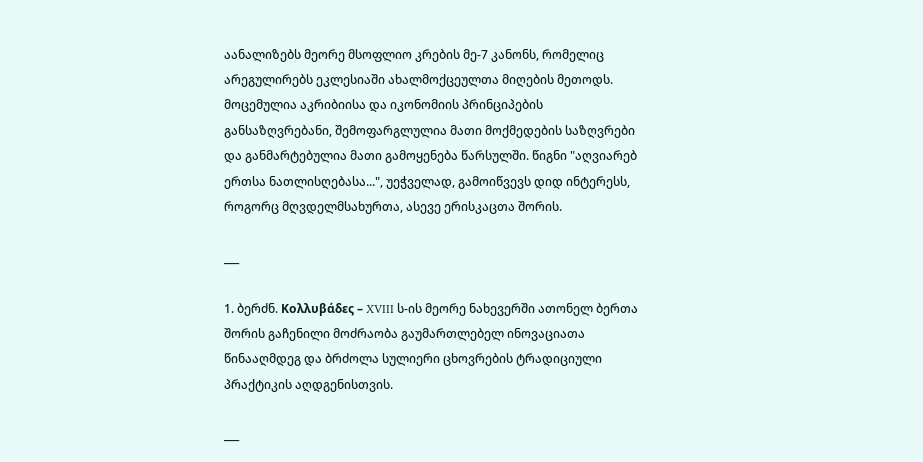აანალიზებს მეორე მსოფლიო კრების მე-7 კანონს, რომელიც არეგულირებს ეკლესიაში ახალმოქცეულთა მიღების მეთოდს. მოცემულია აკრიბიისა და იკონომიის პრინციპების განსაზღვრებანი, შემოფარგლულია მათი მოქმედების საზღვრები და განმარტებულია მათი გამოყენება წარსულში. წიგნი "აღვიარებ ერთსა ნათლისღებასა...", უეჭველად, გამოიწვევს დიდ ინტერესს, როგორც მღვდელმსახურთა, ასევე ერისკაცთა შორის.

___

1. ბერძნ. Κολλυβάδες – XVIII ს-ის მეორე ნახევერში ათონელ ბერთა შორის გაჩენილი მოძრაობა გაუმართლებელ ინოვაციათა წინააღმდეგ და ბრძოლა სულიერი ცხოვრების ტრადიციული პრაქტიკის აღდგენისთვის.

___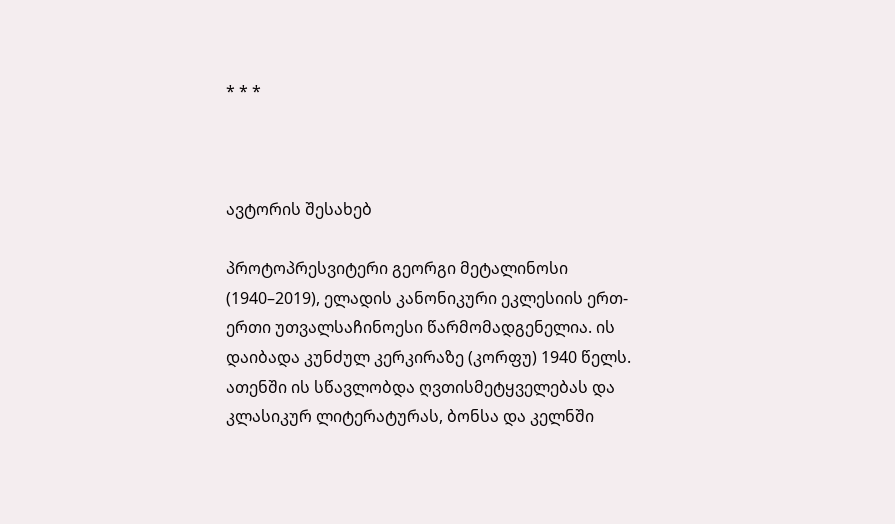* * *



ავტორის შესახებ

პროტოპრესვიტერი გეორგი მეტალინოსი (1940–2019), ელადის კანონიკური ეკლესიის ერთ-ერთი უთვალსაჩინოესი წარმომადგენელია. ის დაიბადა კუნძულ კერკირაზე (კორფუ) 1940 წელს. ათენში ის სწავლობდა ღვთისმეტყველებას და კლასიკურ ლიტერატურას, ბონსა და კელნში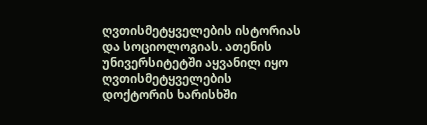ღვთისმეტყველების ისტორიას და სოციოლოგიას. ათენის უნივერსიტეტში აყვანილ იყო ღვთისმეტყველების დოქტორის ხარისხში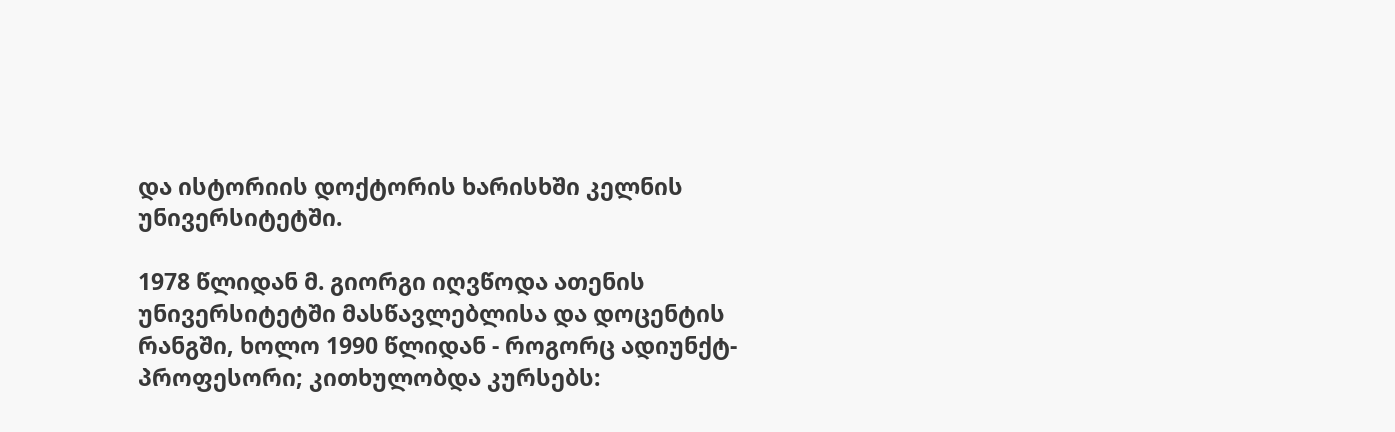და ისტორიის დოქტორის ხარისხში კელნის უნივერსიტეტში.

1978 წლიდან მ. გიორგი იღვწოდა ათენის  უნივერსიტეტში მასწავლებლისა და დოცენტის რანგში, ხოლო 1990 წლიდან - როგორც ადიუნქტ-პროფესორი; კითხულობდა კურსებს: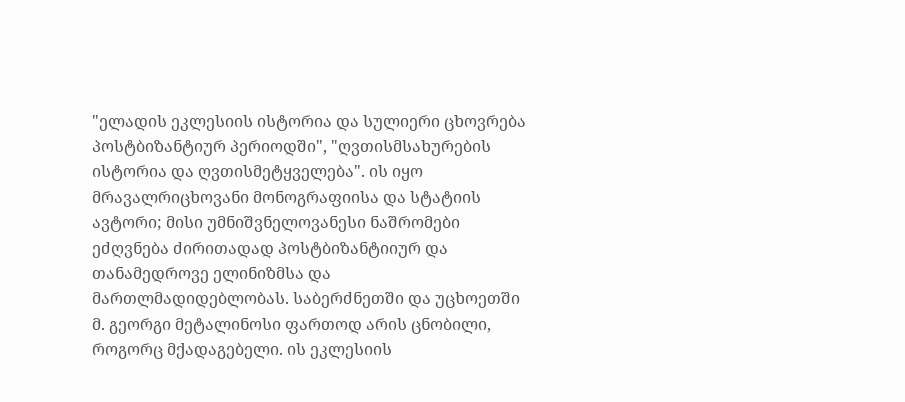"ელადის ეკლესიის ისტორია და სულიერი ცხოვრება პოსტბიზანტიურ პერიოდში", "ღვთისმსახურების ისტორია და ღვთისმეტყველება". ის იყო მრავალრიცხოვანი მონოგრაფიისა და სტატიის ავტორი; მისი უმნიშვნელოვანესი ნაშრომები ეძღვნება ძირითადად პოსტბიზანტიიურ და თანამედროვე ელინიზმსა და მართლმადიდებლობას. საბერძნეთში და უცხოეთში მ. გეორგი მეტალინოსი ფართოდ არის ცნობილი, როგორც მქადაგებელი. ის ეკლესიის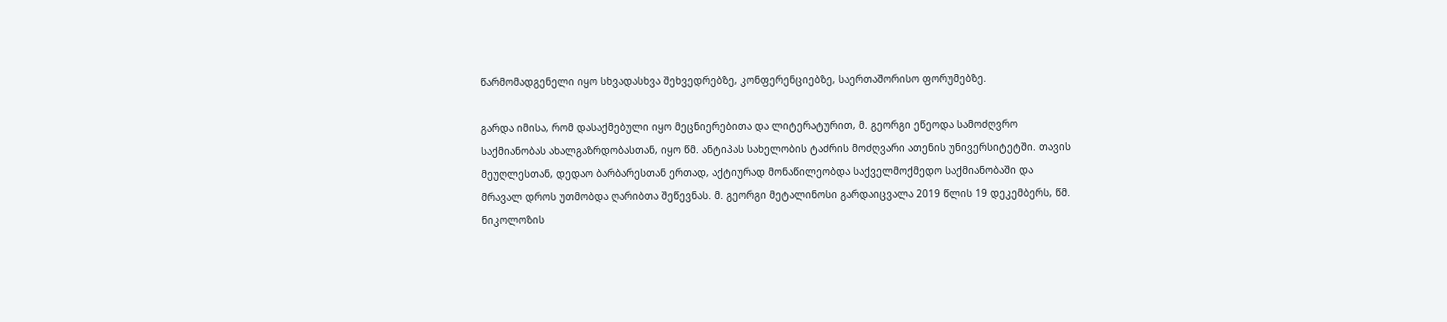წარმომადგენელი იყო სხვადასხვა შეხვედრებზე, კონფერენციებზე, საერთაშორისო ფორუმებზე.

გარდა იმისა, რომ დასაქმებული იყო მეცნიერებითა და ლიტერატურით, მ. გეორგი ეწეოდა სამოძღვრო საქმიანობას ახალგაზრდობასთან, იყო წმ. ანტიპას სახელობის ტაძრის მოძღვარი ათენის უნივერსიტეტში. თავის მეუღლესთან, დედაო ბარბარესთან ერთად, აქტიურად მონაწილეობდა საქველმოქმედო საქმიანობაში და მრავალ დროს უთმობდა ღარიბთა შეწევნას. მ. გეორგი მეტალინოსი გარდაიცვალა 2019 წლის 19 დეკემბერს, წმ. ნიკოლოზის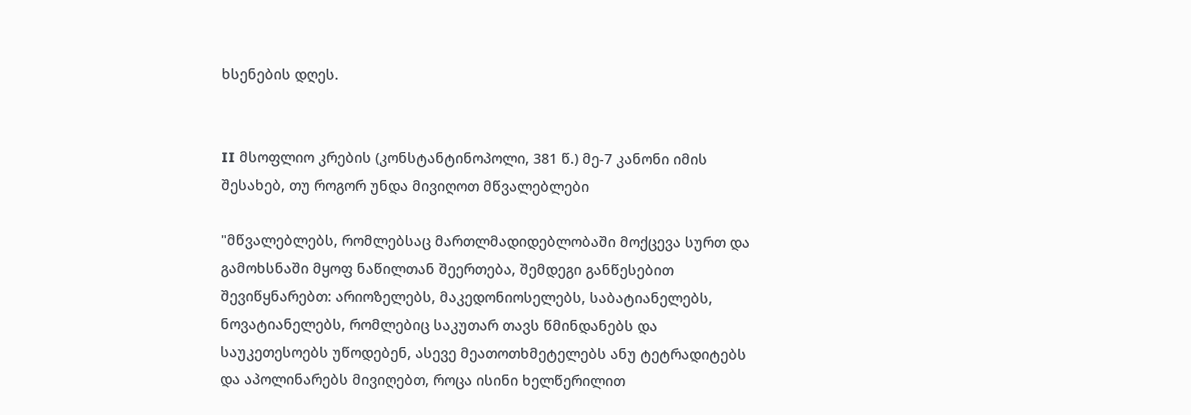ხსენების დღეს.


II მსოფლიო კრების (კონსტანტინოპოლი, 381 წ.) მე-7 კანონი იმის შესახებ, თუ როგორ უნდა მივიღოთ მწვალებლები

"მწვალებლებს, რომლებსაც მართლმადიდებლობაში მოქცევა სურთ და გამოხსნაში მყოფ ნაწილთან შეერთება, შემდეგი განწესებით შევიწყნარებთ: არიოზელებს, მაკედონიოსელებს, საბატიანელებს, ნოვატიანელებს, რომლებიც საკუთარ თავს წმინდანებს და საუკეთესოებს უწოდებენ, ასევე მეათოთხმეტელებს ანუ ტეტრადიტებს და აპოლინარებს მივიღებთ, როცა ისინი ხელწერილით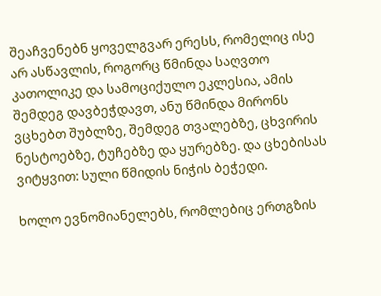შეაჩვენებნ ყოველგვარ ერესს, რომელიც ისე არ ასწავლის, როგორც წმინდა საღვთო კათოლიკე და სამოციქულო ეკლესია, ამის შემდეგ დავბეჭდავთ, ანუ წმინდა მირონს ვცხებთ შუბლზე, შემდეგ თვალებზე, ცხვირის ნესტოებზე, ტუჩებზე და ყურებზე. და ცხებისას ვიტყვით: სული წმიდის ნიჭის ბეჭედი.

ხოლო ევნომიანელებს, რომლებიც ერთგზის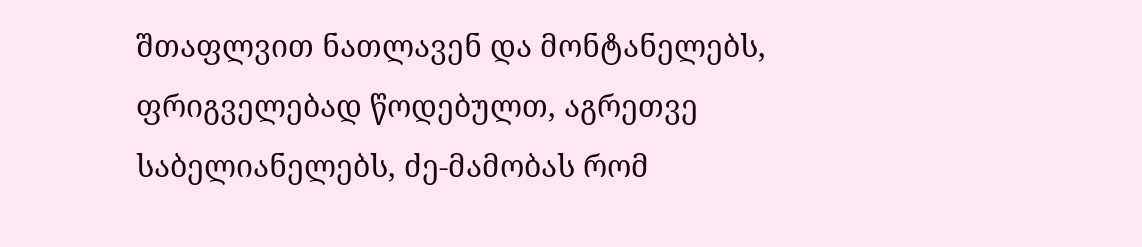შთაფლვით ნათლავენ და მონტანელებს, ფრიგველებად წოდებულთ, აგრეთვე საბელიანელებს, ძე-მამობას რომ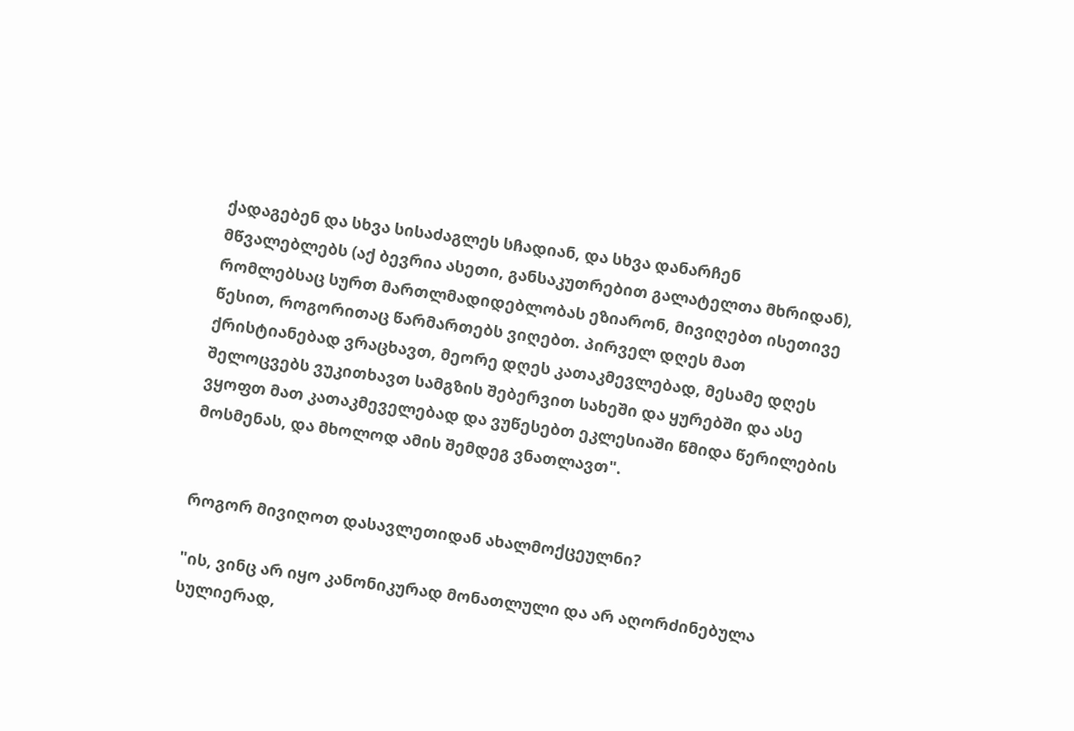ქადაგებენ და სხვა სისაძაგლეს სჩადიან, და სხვა დანარჩენ მწვალებლებს (აქ ბევრია ასეთი, განსაკუთრებით გალატელთა მხრიდან), რომლებსაც სურთ მართლმადიდებლობას ეზიარონ, მივიღებთ ისეთივე წესით, როგორითაც წარმართებს ვიღებთ. პირველ დღეს მათ ქრისტიანებად ვრაცხავთ, მეორე დღეს კათაკმევლებად, მესამე დღეს შელოცვებს ვუკითხავთ სამგზის შებერვით სახეში და ყურებში და ასე ვყოფთ მათ კათაკმეველებად და ვუწესებთ ეკლესიაში წმიდა წერილების მოსმენას, და მხოლოდ ამის შემდეგ ვნათლავთ".


როგორ მივიღოთ დასავლეთიდან ახალმოქცეულნი?

"ის, ვინც არ იყო კანონიკურად მონათლული და არ აღორძინებულა სულიერად,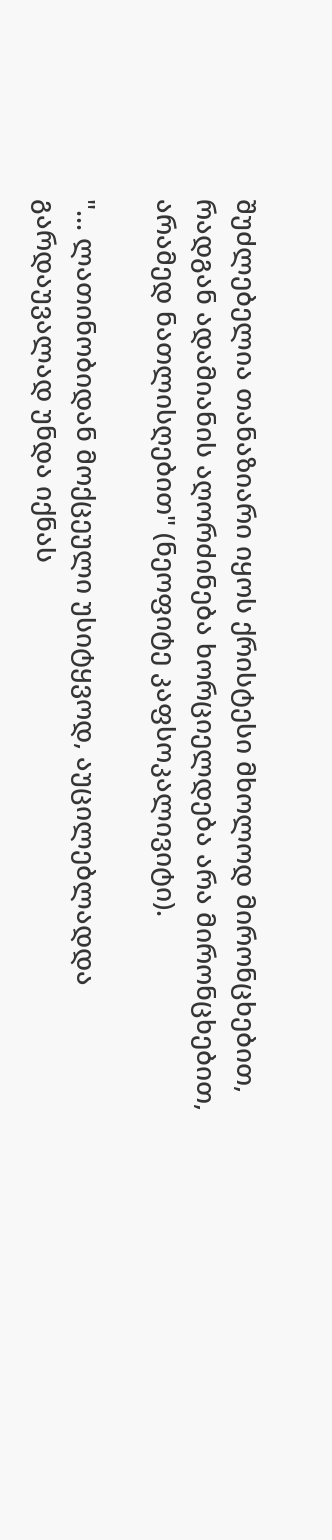შუძლებელია თანაზიარი იყოს ქრისტესი მხოლოდ მირონცხებით, რადგან ადამიანის აღორძინება ხორციელდება არა მირონცხებით, არამედ ნათლისღებით" (ნეოფიტე კაფსოკალივიტი).

"... ლათინობიდან მოქცეული უსიტყვოდ, აუცილებლადდა გარდაუვალად უნდა იქნას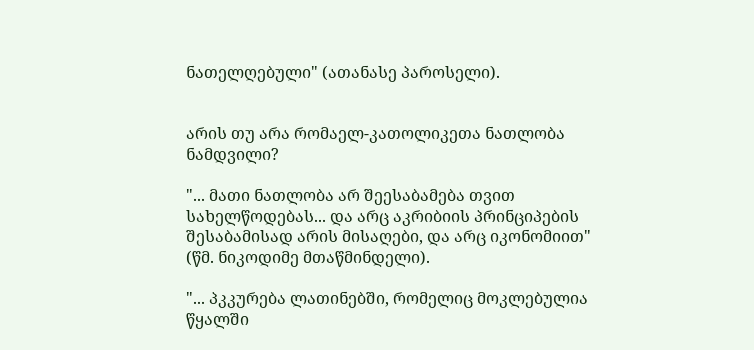ნათელღებული" (ათანასე პაროსელი).


არის თუ არა რომაელ-კათოლიკეთა ნათლობა ნამდვილი?

"... მათი ნათლობა არ შეესაბამება თვით სახელწოდებას... და არც აკრიბიის პრინციპების შესაბამისად არის მისაღები, და არც იკონომიით" (წმ. ნიკოდიმე მთაწმინდელი).

"... პკკურება ლათინებში, რომელიც მოკლებულია წყალში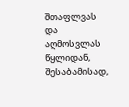შთაფლვას და აღმოსვლას წყლიდან, შესაბამისად,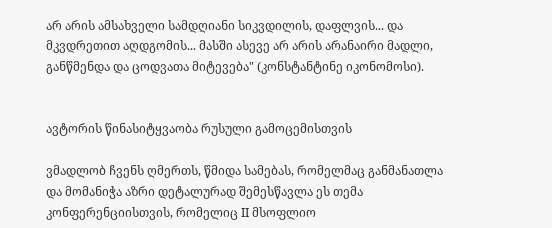არ არის ამსახველი სამდღიანი სიკვდილის, დაფლვის... და მკვდრეთით აღდგომის... მასში ასევე არ არის არანაირი მადლი, განწმენდა და ცოდვათა მიტევება" (კონსტანტინე იკონომოსი).


ავტორის წინასიტყვაობა რუსული გამოცემისთვის

ვმადლობ ჩვენს ღმერთს, წმიდა სამებას, რომელმაც განმანათლა და მომანიჭა აზრი დეტალურად შემესწავლა ეს თემა კონფერენციისთვის, რომელიც II მსოფლიო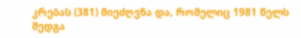კრებას (381) მიეძღვნა და, რომელიც 1981 წელს შედგა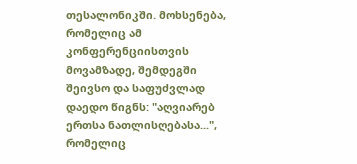თესალონიკში. მოხსენება, რომელიც ამ კონფერენციისთვის მოვამზადე, შემდეგში შეივსო და საფუძვლად დაედო წიგნს: "აღვიარებ ერთსა ნათლისღებასა...", რომელიც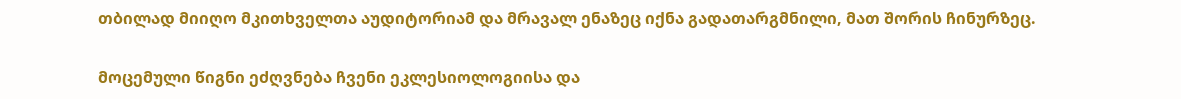თბილად მიიღო მკითხველთა აუდიტორიამ და მრავალ ენაზეც იქნა გადათარგმნილი, მათ შორის ჩინურზეც.

მოცემული წიგნი ეძღვნება ჩვენი ეკლესიოლოგიისა და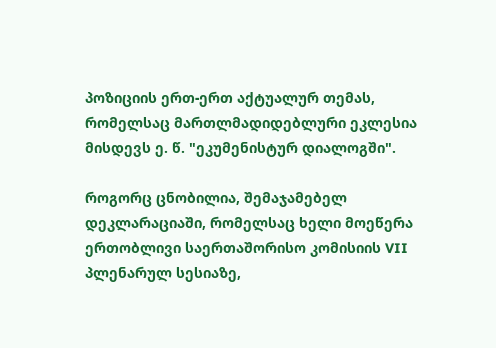პოზიციის ერთ-ერთ აქტუალურ თემას, რომელსაც მართლმადიდებლური ეკლესია მისდევს ე. წ. "ეკუმენისტურ დიალოგში".

როგორც ცნობილია, შემაჯამებელ დეკლარაციაში, რომელსაც ხელი მოეწერა ერთობლივი საერთაშორისო კომისიის VII პლენარულ სესიაზე,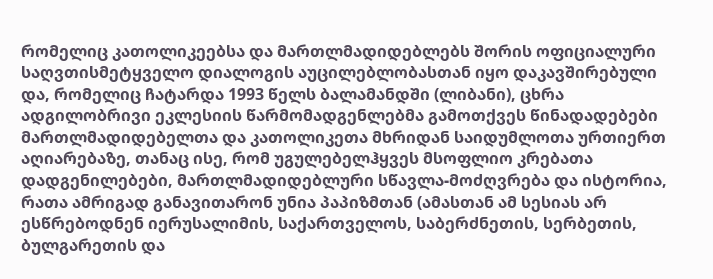რომელიც კათოლიკეებსა და მართლმადიდებლებს შორის ოფიციალური საღვთისმეტყველო დიალოგის აუცილებლობასთან იყო დაკავშირებული და, რომელიც ჩატარდა 1993 წელს ბალამანდში (ლიბანი), ცხრა ადგილობრივი ეკლესიის წარმომადგენლებმა გამოთქვეს წინადადებები მართლმადიდებელთა და კათოლიკეთა მხრიდან საიდუმლოთა ურთიერთ აღიარებაზე, თანაც ისე, რომ უგულებელჰყვეს მსოფლიო კრებათა დადგენილებები, მართლმადიდებლური სწავლა-მოძღვრება და ისტორია, რათა ამრიგად განავითარონ უნია პაპიზმთან (ამასთან ამ სესიას არ ესწრებოდნენ იერუსალიმის, საქართველოს, საბერძნეთის, სერბეთის, ბულგარეთის და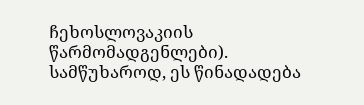ჩეხოსლოვაკიის წარმომადგენლები). სამწუხაროდ, ეს წინადადება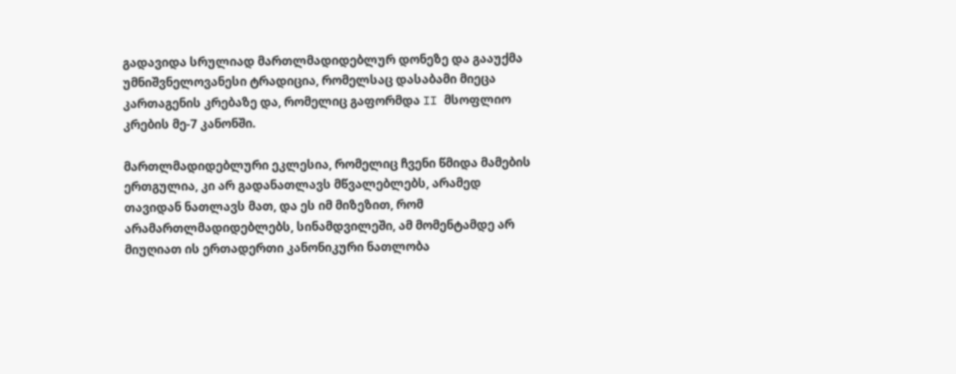გადავიდა სრულიად მართლმადიდებლურ დონეზე და გააუქმა უმნიშვნელოვანესი ტრადიცია, რომელსაც დასაბამი მიეცა კართაგენის კრებაზე და, რომელიც გაფორმდა II მსოფლიო კრების მე-7 კანონში.

მართლმადიდებლური ეკლესია, რომელიც ჩვენი წმიდა მამების ერთგულია, კი არ გადანათლავს მწვალებლებს, არამედ თავიდან ნათლავს მათ, და ეს იმ მიზეზით, რომ არამართლმადიდებლებს, სინამდვილეში, ამ მომენტამდე არ მიუღიათ ის ერთადერთი კანონიკური ნათლობა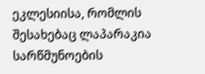ეკლესიისა, რომლის შესახებაც ლაპარაკია სარწმუნოების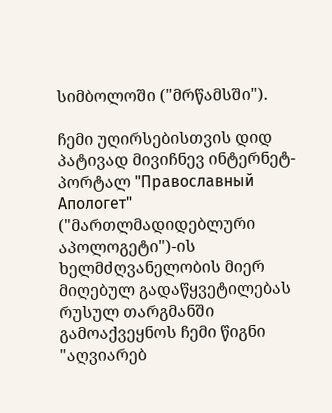სიმბოლოში ("მრწამსში").

ჩემი უღირსებისთვის დიდ პატივად მივიჩნევ ინტერნეტ-პორტალ "Православный Апологет" ("მართლმადიდებლური აპოლოგეტი")-ის ხელმძღვანელობის მიერ მიღებულ გადაწყვეტილებას რუსულ თარგმანში გამოაქვეყნოს ჩემი წიგნი "აღვიარებ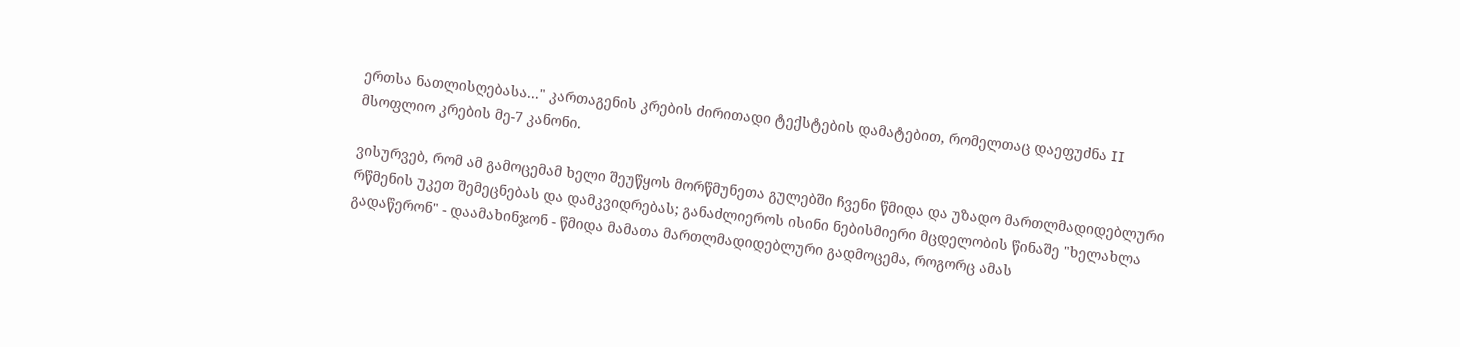ერთსა ნათლისღებასა..." კართაგენის კრების ძირითადი ტექსტების დამატებით, რომელთაც დაეფუძნა II მსოფლიო კრების მე-7 კანონი.

ვისურვებ, რომ ამ გამოცემამ ხელი შეუწყოს მორწმუნეთა გულებში ჩვენი წმიდა და უზადო მართლმადიდებლური რწმენის უკეთ შემეცნებას და დამკვიდრებას; განაძლიეროს ისინი ნებისმიერი მცდელობის წინაშე "ხელახლა გადაწერონ" - დაამახინჯონ - წმიდა მამათა მართლმადიდებლური გადმოცემა, როგორც ამას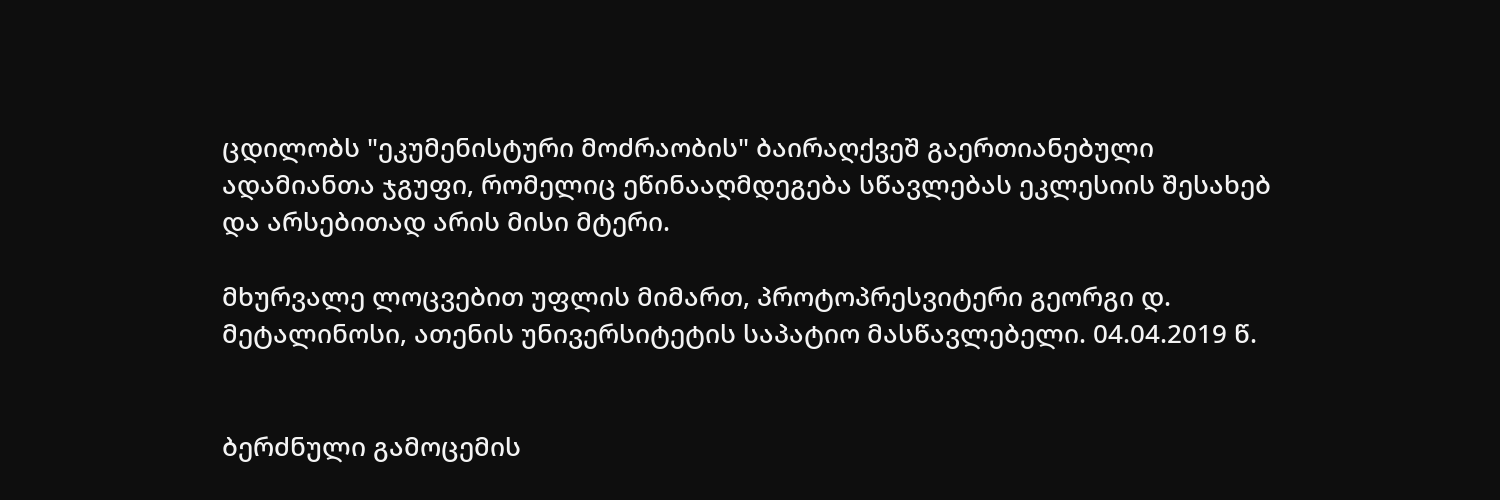ცდილობს "ეკუმენისტური მოძრაობის" ბაირაღქვეშ გაერთიანებული ადამიანთა ჯგუფი, რომელიც ეწინააღმდეგება სწავლებას ეკლესიის შესახებ და არსებითად არის მისი მტერი.

მხურვალე ლოცვებით უფლის მიმართ, პროტოპრესვიტერი გეორგი დ. მეტალინოსი, ათენის უნივერსიტეტის საპატიო მასწავლებელი. 04.04.2019 წ.


ბერძნული გამოცემის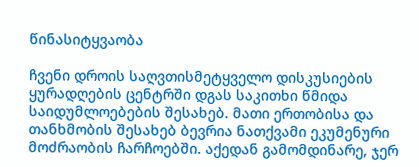წინასიტყვაობა

ჩვენი დროის საღვთისმეტყველო დისკუსიების ყურადღების ცენტრში დგას საკითხი წმიდა საიდუმლოებების შესახებ. მათი ერთობისა და თანხმობის შესახებ ბევრია ნათქვამი ეკუმენური მოძრაობის ჩარჩოებში. აქედან გამომდინარე, ჯერ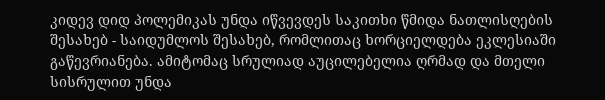კიდევ დიდ პოლემიკას უნდა იწვევდეს საკითხი წმიდა ნათლისღების შესახებ - საიდუმლოს შესახებ, რომლითაც ხორციელდება ეკლესიაში გაწევრიანება. ამიტომაც სრულიად აუცილებელია ღრმად და მთელი სისრულით უნდა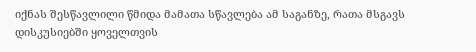იქნას შესწავლილი წმიდა მამათა სწავლება ამ საგანზე, რათა მსგავს დისკუსიებში ყოველთვის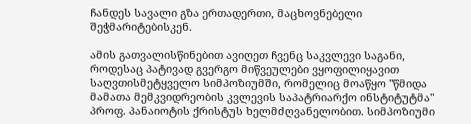ჩანდეს სავალი გზა ერთადერთი, მაცხოვნებელი შეჭმარიტებისკენ.

ამის გათვალისწინებით ავიღეთ ჩვენც საკვლევი საგანი, როდესაც პატივად გვერგო მიწვეულები ვყოფილიყავით საღვთისმეტყველო სიმპოზიუმში, რომელიც მოაწყო "წმიდა მამათა მემკვიდრეობის კვლევის საპატრიარქო ინსტიტუტმა" პროფ. პანაიოტის ქრისტუს ხელმძღვანელობით. სიმპოზიუმი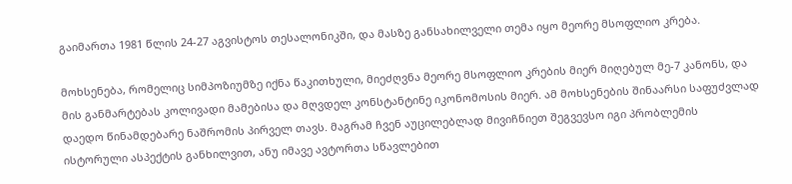გაიმართა 1981 წლის 24-27 აგვისტოს თესალონიკში, და მასზე განსახილველი თემა იყო მეორე მსოფლიო კრება.

მოხსენება, რომელიც სიმპოზიუმზე იქნა წაკითხული, მიეძღვნა მეორე მსოფლიო კრების მიერ მიღებულ მე-7 კანონს, და მის განმარტებას კოლივადი მამებისა და მღვდელ კონსტანტინე იკონომოსის მიერ. ამ მოხსენების შინაარსი საფუძვლად დაედო წინამდებარე ნაშრომის პირველ თავს. მაგრამ ჩვენ აუცილებლად მივიჩნიეთ შეგვევსო იგი პრობლემის ისტორული ასპექტის განხილვით, ანუ იმავე ავტორთა სწავლებით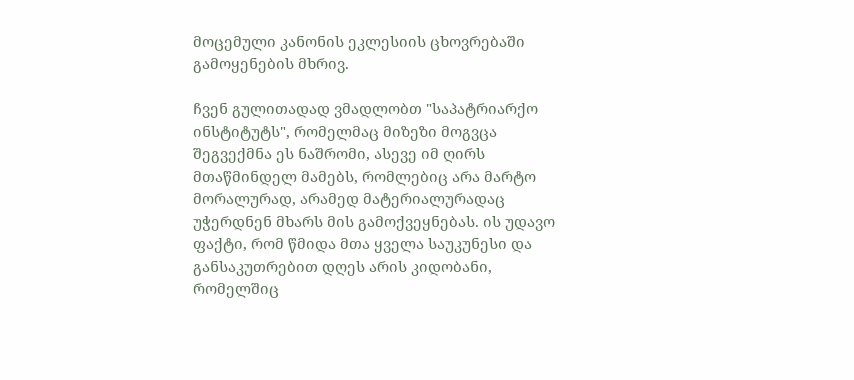მოცემული კანონის ეკლესიის ცხოვრებაში გამოყენების მხრივ.

ჩვენ გულითადად ვმადლობთ "საპატრიარქო ინსტიტუტს", რომელმაც მიზეზი მოგვცა შეგვექმნა ეს ნაშრომი, ასევე იმ ღირს მთაწმინდელ მამებს, რომლებიც არა მარტო მორალურად, არამედ მატერიალურადაც უჭერდნენ მხარს მის გამოქვეყნებას. ის უდავო ფაქტი, რომ წმიდა მთა ყველა საუკუნესი და განსაკუთრებით დღეს არის კიდობანი, რომელშიც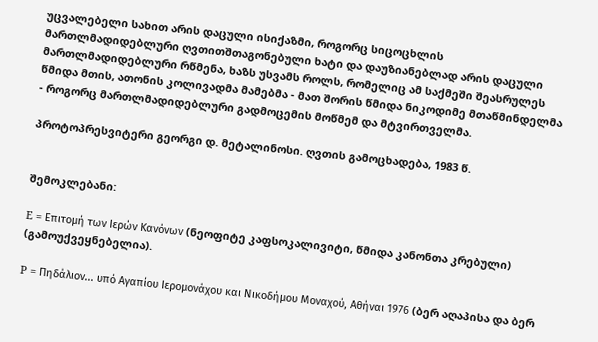უცვალებელი სახით არის დაცული ისიქაზმი, როგორც სიცოცხლის მართლმადიდებლური ღვთითშთაგონებული ხატი და დაუზიანებლად არის დაცული მართლმადიდებლური რწმენა, ხაზს უსვამს როლს, რომელიც ამ საქმეში შეასრულეს წმიდა მთის, ათონის კოლივადმა მამებმა - მათ შორის წმიდა ნიკოდიმე მთაწმინდელმა - როგორც მართლმადიდებლური გადმოცემის მოწმემ და მტვირთველმა.

პროტოპრესვიტერი გეორგი დ. მეტალინოსი. ღვთის გამოცხადება, 1983 წ.


შემოკლებანი:

Е = Επιτομή των Ιερών Κανόνων (ნეოფიტე კაფსოკალივიტი, წმიდა კანონთა კრებული) (გამოუქვეყნებელია).

Р = Πηδάλιον... υπό Αγαπίου Ιερομονάχου και Νικοδήμου Μοναχού, Αθήναι 1976 (ბერ აღაპისა და ბერ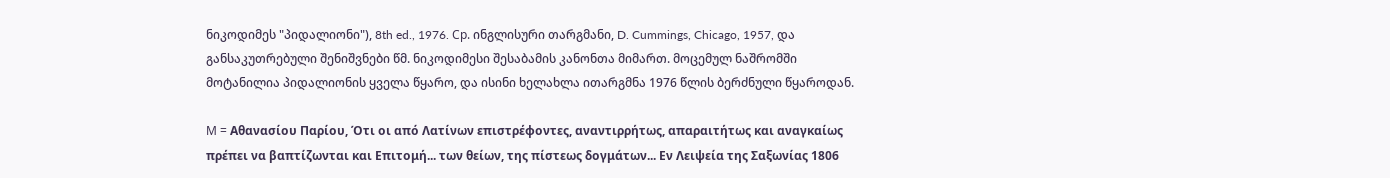ნიკოდიმეს "პიდალიონი"), 8th ed., 1976. Ср. ინგლისური თარგმანი, D. Cummings, Chicago, 1957, და განსაკუთრებული შენიშვნები წმ. ნიკოდიმესი შესაბამის კანონთა მიმართ. მოცემულ ნაშრომში მოტანილია პიდალიონის ყველა წყარო, და ისინი ხელახლა ითარგმნა 1976 წლის ბერძნული წყაროდან.

М = Αθανασίου Παρίου, Ότι οι από Λατίνων επιστρέφοντες, αναντιρρήτως, απαραιτήτως και αναγκαίως πρέπει να βαπτίζωνται και Επιτομή... των θείων, της πίστεως δογμάτων... Εν Λειψεία της Σαξωνίας 1806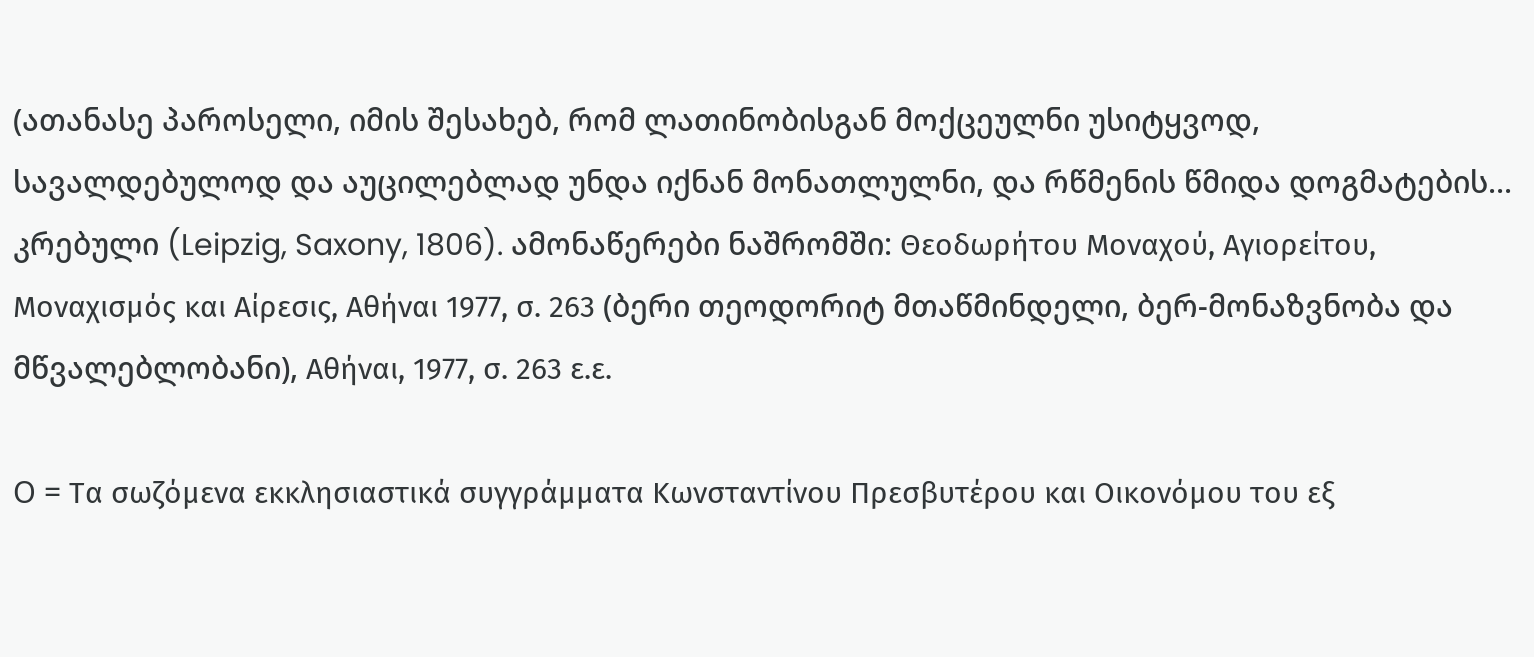(ათანასე პაროსელი, იმის შესახებ, რომ ლათინობისგან მოქცეულნი უსიტყვოდ, სავალდებულოდ და აუცილებლად უნდა იქნან მონათლულნი, და რწმენის წმიდა დოგმატების... კრებული (Leipzig, Saxony, 1806). ამონაწერები ნაშრომში: Θεοδωρήτου Μοναχού, Αγιορείτου, Μοναχισμός και Αίρεσις, Αθήναι 1977, σ. 263 (ბერი თეოდორიტ მთაწმინდელი, ბერ-მონაზვნობა და მწვალებლობანი), Αθήναι, 1977, σ. 263 ε.ε.

О = Τα σωζόμενα εκκλησιαστικά συγγράμματα Κωνσταντίνου Πρεσβυτέρου και Οικονόμου του εξ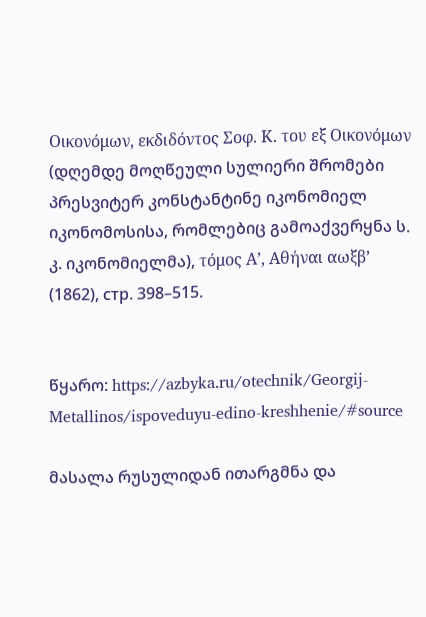Οικονόμων, εκδιδόντος Σοφ. Κ. του εξ Οικονόμων (დღემდე მოღწეული სულიერი შრომები პრესვიტერ კონსტანტინე იკონომიელ იკონომოსისა, რომლებიც გამოაქვერყნა ს. კ. იკონომიელმა), τόμος Α’, Αθήναι αωξβ’ (1862), стр. 398–515.


წყარო: https://azbyka.ru/otechnik/Georgij-Metallinos/ispoveduyu-edino-kreshhenie/#source

მასალა რუსულიდან ითარგმნა და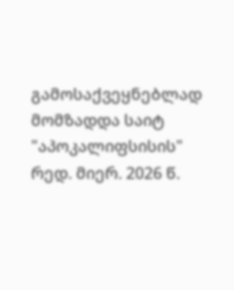გამოსაქვეყნებლად მომზადდა საიტ "აპოკალიფსისის" რედ. მიერ. 2026 წ.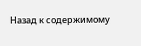Назад к содержимому